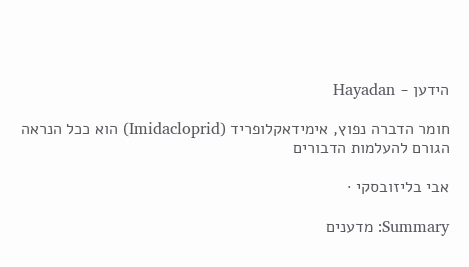הידען - Hayadan

חומר הדברה נפוץ, אימידאקלופריד (Imidacloprid) הוא ככל הנראה הגורם להעלמות הדבורים

אבי בליזובסקי ·

Summary: מדענים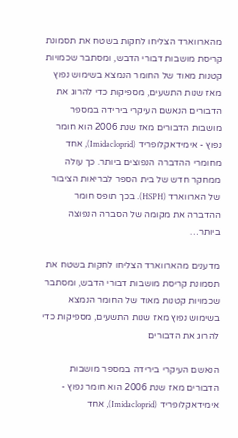מהארווארד הצליחו לחקות בשטח את תסמונת קריסת מושבות דבורי הדבש, ומסתבר שכמויות קטנות מאוד של החומר הנמצא בשימוש נפוץ מאז שנות התשעים, מספיקות כדי להרוג את הדבורים הנאשם העיקרי בירידה במספר מושבות הדבורים מאז שנת 2006 הוא חומר נפוץ - אימידאקלופריד (Imidacloprid), אחד מחומרי ההדברה הנפוצים ביותר. כך עולה ממחקר חדש של בית הספר לבריאות הציבור של הארווארד (HSPH). בכך תופס חומר ההדברה את מקומה של הסברה הנפוצה ביותר…

מדענים מהארווארד הצליחו לחקות בשטח את תסמונת קריסת מושבות דבורי הדבש, ומסתבר שכמויות קטנות מאוד של החומר הנמצא בשימוש נפוץ מאז שנות התשעים, מספיקות כדי להרוג את הדבורים

הנאשם העיקרי בירידה במספר מושבות הדבורים מאז שנת 2006 הוא חומר נפוץ - אימידאקלופריד (Imidacloprid), אחד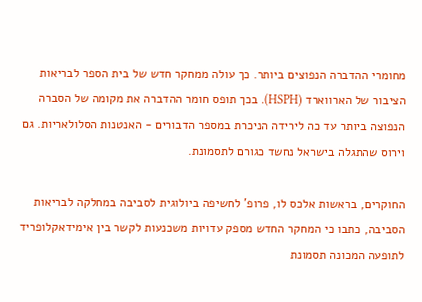מחומרי ההדברה הנפוצים ביותר. כך עולה ממחקר חדש של בית הספר לבריאות הציבור של הארווארד (HSPH). בכך תופס חומר ההדברה את מקומה של הסברה הנפוצה ביותר עד כה לירידה הניכרת במספר הדבורים - האנטנות הסלולאריות. גם וירוס שהתגלה בישראל נחשד כגורם לתסמונת.

החוקרים, בראשות אלכס לו, פרופ' לחשיפה ביולוגית לסביבה במחלקה לבריאות הסביבה, כתבו כי המחקר החדש מספק עדויות משכנעות לקשר בין אימידאקלופריד לתופעה המכונה תסמונת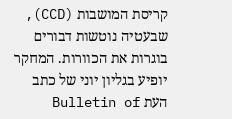קריסת המושבות (CCD), שבעטיה נוטשות דבורים בוגרות את הכוורות. המחקר יופיע בגליון יוני של כתב העת Bulletin of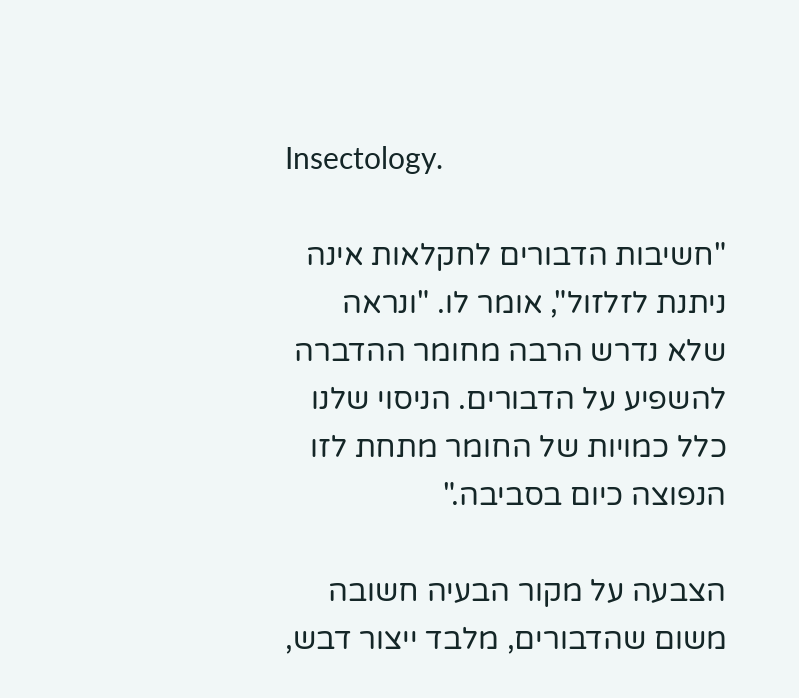Insectology.

"חשיבות הדבורים לחקלאות אינה ניתנת לזלזול", אומר לו. "ונראה שלא נדרש הרבה מחומר ההדברה להשפיע על הדבורים. הניסוי שלנו כלל כמויות של החומר מתחת לזו הנפוצה כיום בסביבה."

הצבעה על מקור הבעיה חשובה משום שהדבורים, מלבד ייצור דבש,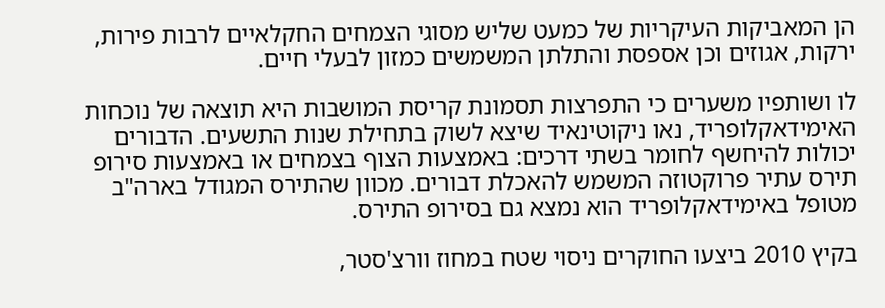הן המאביקות העיקריות של כמעט שליש מסוגי הצמחים החקלאיים לרבות פירות, ירקות, אגוזים וכן אספסת והתלתן המשמשים כמזון לבעלי חיים.

לו ושותפיו משערים כי התפרצות תסמונת קריסת המושבות היא תוצאה של נוכחות האימידאקלופריד, נאו ניקוטינאיד שיצא לשוק בתחילת שנות התשעים. הדבורים יכולות להיחשף לחומר בשתי דרכים: באמצעות הצוף בצמחים או באמצעות סירופ תירס עתיר פרוקטוזה המשמש להאכלת דבורים. מכוון שהתירס המגודל בארה"ב מטופל באימידאקלופריד הוא נמצא גם בסירופ התירס.

בקיץ 2010 ביצעו החוקרים ניסוי שטח במחוז וורצ'סטר,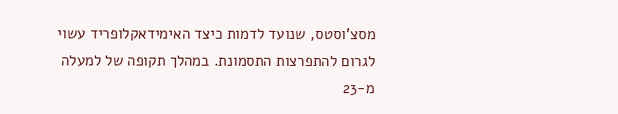מסצ'וסטס, שנועד לדמות כיצד האימידאקלופריד עשוי לגרום להתפרצות התסמונת. במהלך תקופה של למעלה מ-23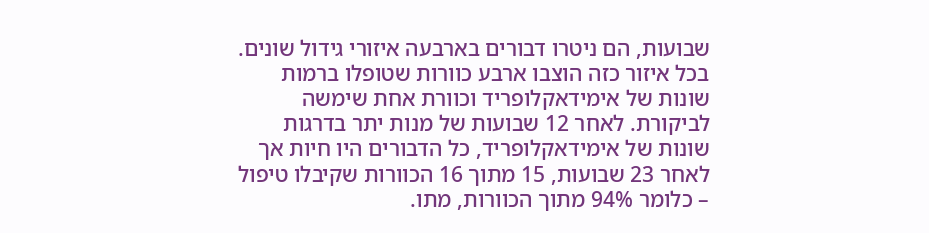שבועות, הם ניטרו דבורים בארבעה איזורי גידול שונים. בכל איזור כזה הוצבו ארבע כוורות שטופלו ברמות שונות של אימידאקלופריד וכוורת אחת שימשה לביקורת. לאחר 12 שבועות של מנות יתר בדרגות שונות של אימידאקלופריד, כל הדבורים היו חיות אך לאחר 23 שבועות, 15 מתוך 16 הכוורות שקיבלו טיפול – כלומר 94% מתוך הכוורות, מתו.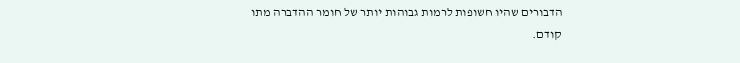הדבורים שהיו חשופות לרמות גבוהות יותר של חומר ההדברה מתו קודם.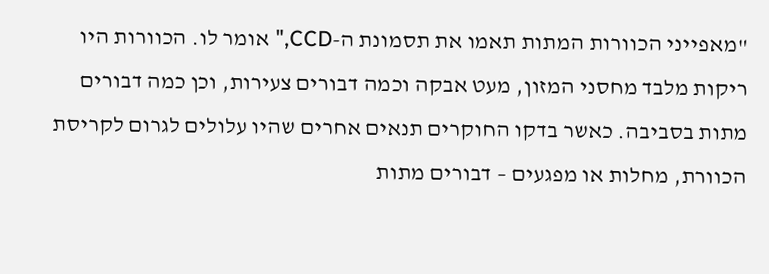"מאפייני הכוורות המתות תאמו את תסמונת ה-CCD," אומר לו. הכוורות היו ריקות מלבד מחסני המזון, מעט אבקה וכמה דבורים צעירות, וכן כמה דבורים מתות בסביבה. כאשר בדקו החוקרים תנאים אחרים שהיו עלולים לגרום לקריסת הכוורת, מחלות או מפגעים – דבורים מתות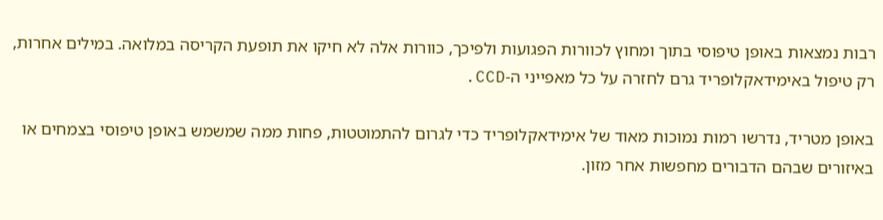רבות נמצאות באופן טיפוסי בתוך ומחוץ לכוורות הפגועות ולפיכך, כוורות אלה לא חיקו את תופעת הקריסה במלואה. במילים אחרות, רק טיפול באימידאקלופריד גרם לחזרה על כל מאפייני ה-CCD.

באופן מטריד, נדרשו רמות נמוכות מאוד של אימידאקלופריד כדי לגרום להתמוטטות, פחות ממה שמשמש באופן טיפוסי בצמחים או באיזורים שבהם הדבורים מחפשות אחר מזון.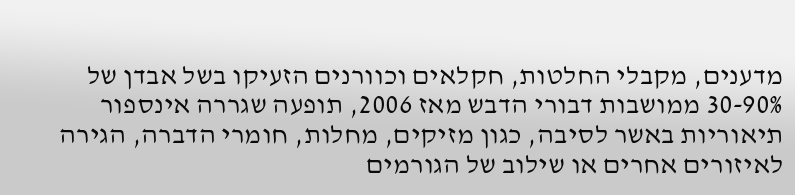מדענים, מקבלי החלטות, חקלאים וכוורנים הזעיקו בשל אבדן של 30-90% ממושבות דבורי הדבש מאז 2006, תופעה שגררה אינספור תיאוריות באשר לסיבה, כגון מזיקים, מחלות, חומרי הדברה, הגירה לאיזורים אחרים או שילוב של הגורמים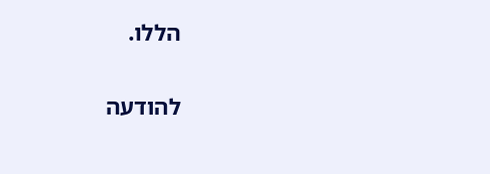הללו.

להודעה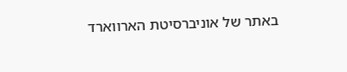באתר של אוניברסיטת הארווארד